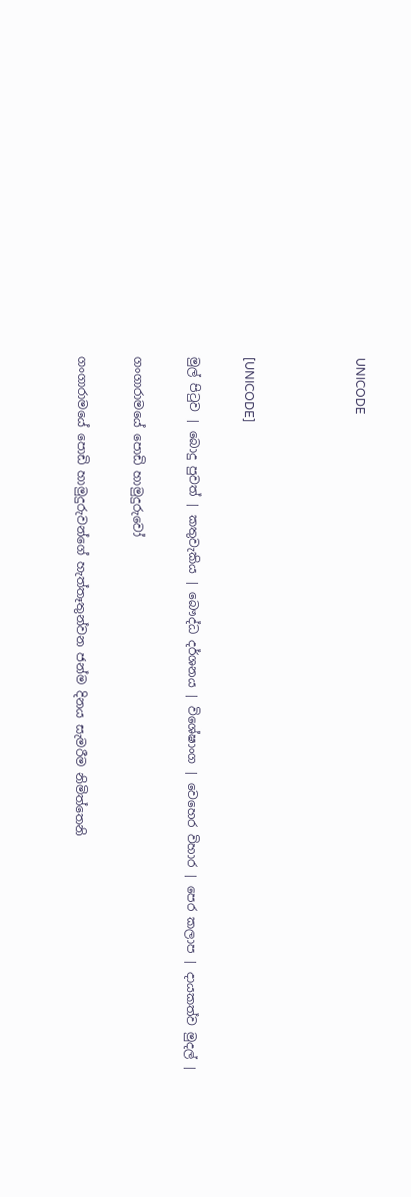UNICODE



[UNICODE]

මුල් පිටුව | බොදු පුවත් | කතුවැකිය | බෞද්ධ දර්ශනය | විශේෂාංග | වෙහෙර විහාර | පෙර කලාප | දායකත්ව මුදල් |

ගංගාරාමයේ පොඩි හාමුදුරුවෝ

ගංගාරාමයේ පොඩි හාමුදුරුවන්ගේ හැත්තෑතුන්වන ජන්ම දිනය සැමරීම නිමිත්තෙනි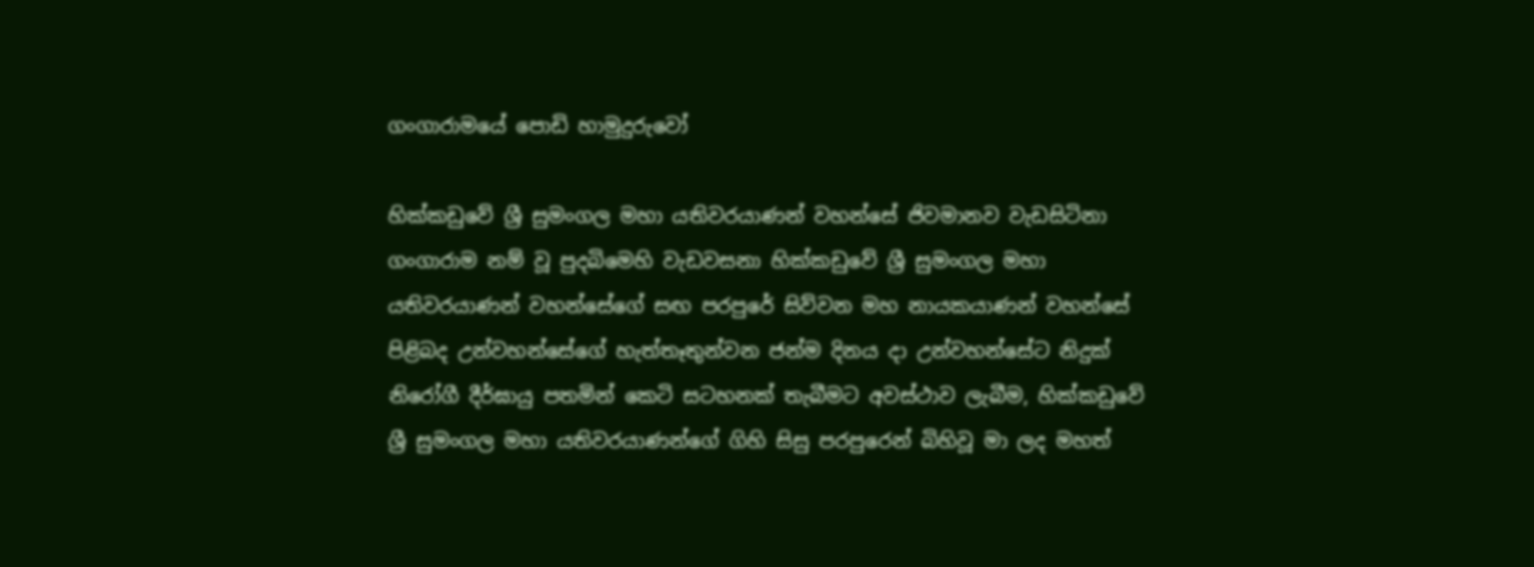ගංගාරාමයේ පොඩි හාමුදුරුවෝ

හික්කඩුවේ ශ්‍රී සුමංගල මහා යතිවරයාණන් වහන්සේ ජිවමානව වැඩසිටිනා ගංගාරාම නම් වූ පුදබිමෙහි වැඩවසනා හික්කඩුවේ ශ්‍රී සුමංගල මහා යතිවරයාණන් වහන්සේගේ සඟ පරපුරේ සිව්වන මහ නායකයාණන් වහන්සේ පිළිබද උන්වහන්සේගේ හැත්තෑතුන්වන ජන්ම දිනය දා උන්වහන්සේට නිදුක් නිරෝගී දීර්ඝායු පතමින් කෙටි සටහනක් තැබීමට අවස්ථාව ලැබීම, හික්කඩුවේ ශ්‍රී සුමංගල මහා යතිවරයාණන්ගේ ගිහි සිසු පරපුරෙන් බිහිවූ මා ලද මහත්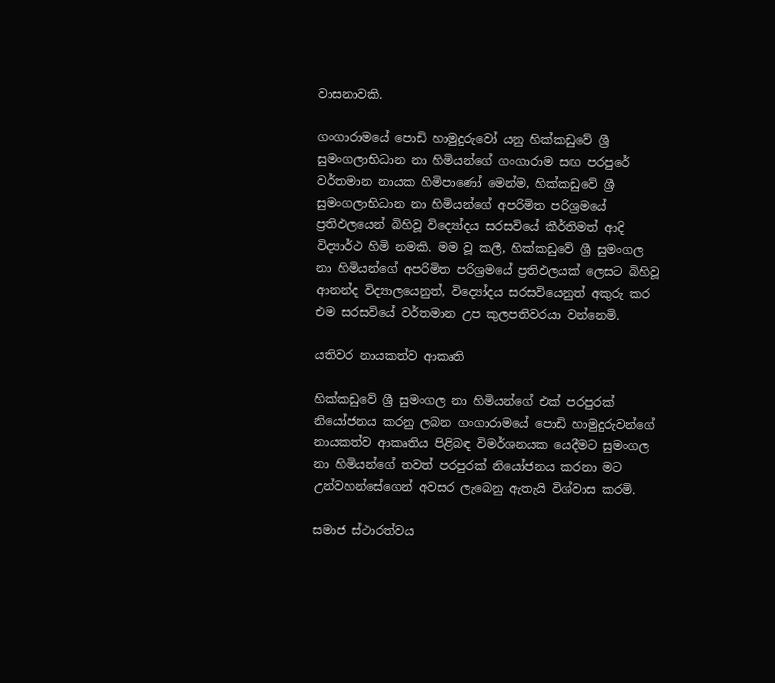වාසනාවකි.

ගංගාරාමයේ පොඩි හාමුදුරුවෝ යනු හික්කඩුවේ ශ්‍රී සුමංගලාභිධාන නා හිමියන්ගේ ගංගාරාම සඟ පරපුරේ වර්තමාන නායක හිමිපාණෝ මෙන්ම, හික්කඩුවේ ශ්‍රී සුමංගලාභිධාන නා හිමියන්ගේ අපරිමිත පරිශ්‍රමයේ ප්‍රතිඵලයෙන් බිහිවූ විද්‍යෝදය සරසවියේ කීර්තිමත් ආදි විද්‍යාර්ථ හිමි නමකි. මම වූ කලී, හික්කඩුවේ ශ්‍රී සුමංගල නා හිමියන්ගේ අපරිමිත පරිශ්‍රමයේ ප්‍රතිඵලයක් ලෙසට බිහිවූ ආනන්ද විද්‍යාලයෙනුත්, විද්‍යෝදය සරසවියෙනුත් අකුරු කර එම සරසවියේ වර්තමාන උප කුලපතිවරයා වන්නෙමි.

යතිවර නායකත්ව ආකෘති

හික්කඩුවේ ශ්‍රී සුමංගල නා හිමියන්ගේ එක් පරපුරක් නියෝජනය කරනු ලබන ගංගාරාමයේ පොඩි හාමුදුරුවන්ගේ නායකත්ව ආකෘතිය පිළිබඳ විමර්ශනයක යෙදීමට සුමංගල නා හිමියන්ගේ තවත් පරපුරක් නියෝජනය කරනා මට උන්වහන්සේගෙන් අවසර ලැබෙනු ඇතැයි විශ්වාස කරමි.

සමාජ ස්ථාරත්වය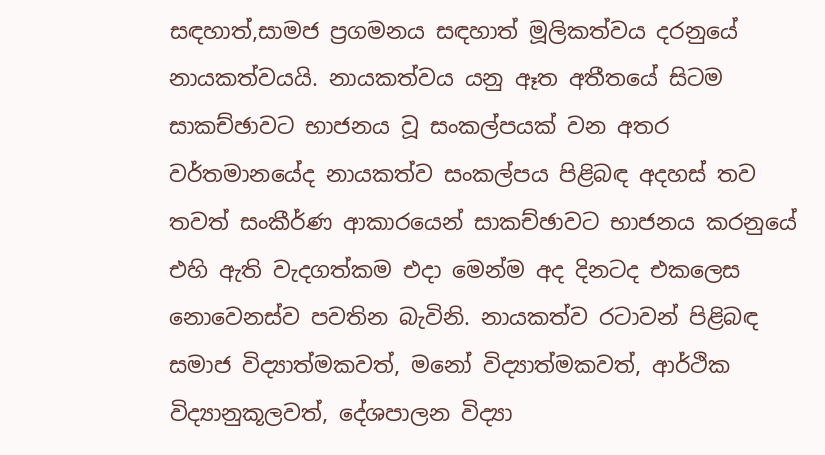සඳහාත්,සාමජ ප්‍රගමනය සඳහාත් මූලිකත්වය දරනුයේ නායකත්වයයි. නායකත්වය යනු ඈත අතීතයේ සිටම සාකච්ඡාවට භාජනය වූ සංකල්පයක් වන අතර වර්තමානයේද නායකත්ව සංකල්පය පිළිබඳ අදහස් තව තවත් සංකීර්ණ ආකාරයෙන් සාකච්ඡාවට භාජනය කරනුයේ එහි ඇති වැදගත්කම එදා මෙන්ම අද දිනටද එකලෙස නොවෙනස්ව පවතින බැවිනි. නායකත්ව රටාවන් පිළිබඳ සමාජ විද්‍යාත්මකවත්, මනෝ විද්‍යාත්මකවත්, ආර්ථික විද්‍යානුකූලවත්, දේශපාලන විද්‍යා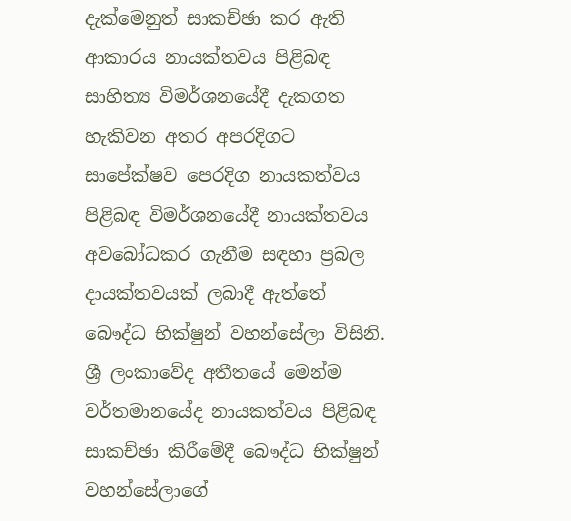දැක්මෙනුත් සාකච්ඡා කර ඇති ආකාරය නායක්තවය පිළිබඳ සාහිත්‍ය විමර්ශනයේදී දැකගත හැකිවන අතර අපරදිගට සාපේක්ෂව පෙරදිග නායකත්වය පිළිබඳ විමර්ශනයේදී නායක්තවය අවබෝධකර ගැනීම සඳහා ප්‍රබල දායක්තවයක් ලබාදී ඇත්තේ බෞද්ධ භික්ෂුන් වහන්සේලා විසිනි. ශ්‍රී ලංකාවේද අතීතයේ මෙන්ම වර්තමානයේද නායකත්වය පිළිබඳ සාකච්ඡා කිරීමේදී බෞද්ධ භික්ෂුන් වහන්සේලාගේ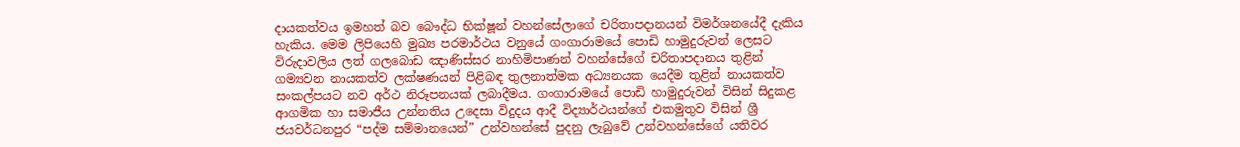දායකත්වය ඉමහත් බව බෞද්ධ භික්ෂූන් වහන්සේලාගේ චරිතාපදානයන් විමර්ශනයේදී දැකිය හැකිය. මෙම ලිපියෙහි මුඛ්‍ය පරමාර්ථය වනුයේ ගංගාරාමයේ පොඩි හාමුදුරුවන් ලෙසට විරුදාවලිය ලත් ගලබොඩ ඤාණිස්සර නාහිමිපාණන් වහන්සේගේ චරිතාපදානය තුළින් ගම්‍යවන නායකත්ව ලක්ෂණයන් පිළිබඳ තුලනාත්මක අධ්‍යනයක යෙදීම තුළින් නායකත්ව සංකල්පයට නව අර්ථ නිරූපනයක් ලබාදීමය. ගංගාරාමයේ පොඩි හාමුදුරුවන් විසින් සිදුකළ ආගමික හා සමාජීය උන්නතිය උදෙසා විදුදය ආදී විද්‍යාර්ථයන්ගේ එකමුතුව විසින් ශ්‍රී ජයවර්ධනපුර “පද්ම සම්මානයෙන්” උන්වහන්සේ පුදනු ලැබුවේ උන්වහන්සේගේ යතිවර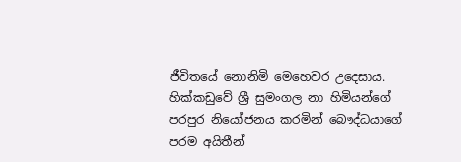ජීවිතයේ නොනිමි මෙහෙවර උදෙසාය. හික්කඩුවේ ශ්‍රී සුමංගල නා හිමියන්ගේ පරපුර නියෝජනය කරමින් බෞද්ධයාගේ පරම අයිතීන්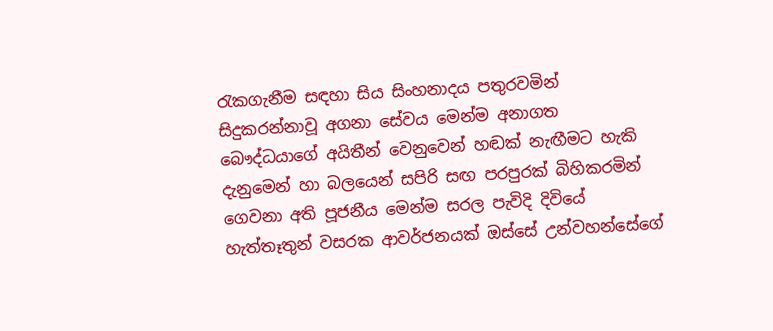රැකගැනීම සඳහා සිය සිංහනාදය පතුරවමින් සිදුකරන්නාවූ අගනා සේවය මෙන්ම අනාගත බෞද්ධයාගේ අයිතීන් වෙනුවෙන් හඬක් නැඟීමට හැකි දැනුමෙන් හා බලයෙන් සපිරි සඟ පරපුරක් බිහිකරමින් ගෙවනා අති පූජනීය මෙන්ම සරල පැවිදි දිවියේ හැත්තෑතුන් වසරක ආවර්ජනයක් ඔස්සේ උන්වහන්සේගේ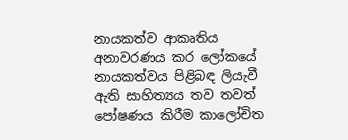නායකත්ව ආකෘතිය අනාවරණය කර ලෝකයේ නායකත්වය පිළිබඳ ලියැවී ඇති සාහිත්‍යය තව තවත් පෝෂණය කිරීම කාලෝචිත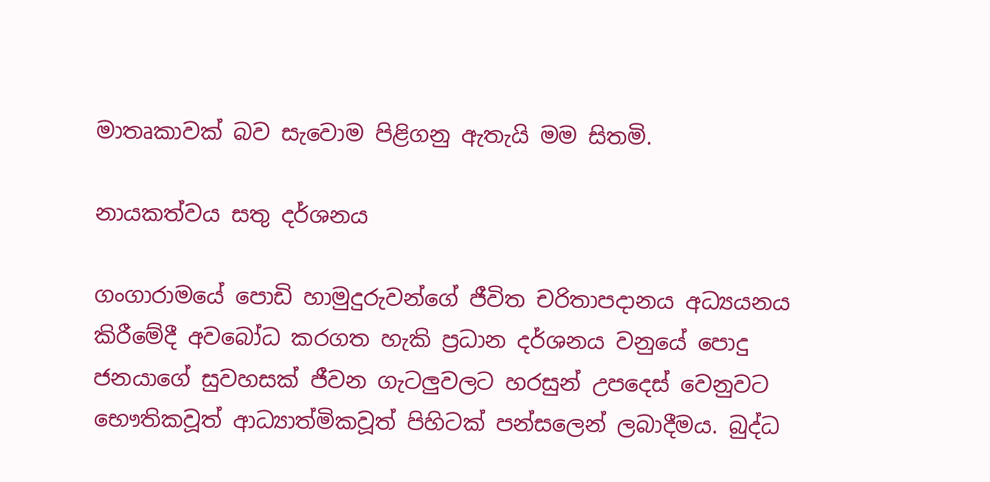මාතෘකාවක් බව සැවොම පිළිගනු ඇතැයි මම සිතමි.

නායකත්වය සතු දර්ශනය

ගංගාරාමයේ පොඩි හාමුදුරුවන්ගේ ජීවිත චරිතාපදානය අධ්‍යයනය කිරීමේදී අවබෝධ කරගත හැකි ප්‍රධාන දර්ශනය වනුයේ පොදු ජනයාගේ සුවහසක් ජීවන ගැටලුවලට හරසුන් උපදෙස් වෙනුවට භෞතිකවූත් ආධ්‍යාත්මිකවූත් පිහිටක් පන්සලෙන් ලබාදීමය. බුද්ධ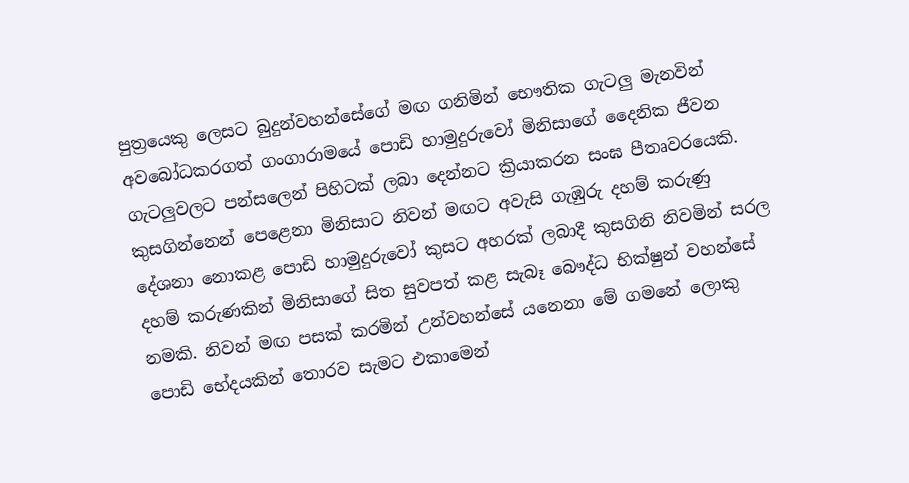පුත්‍රයෙකු ලෙසට බුදුන්වහන්සේගේ මඟ ගනිමින් භෞතික ගැටලු මැනවින් අවබෝධකරගත් ගංගාරාමයේ පොඩි හාමුදුරුවෝ මිනිසාගේ දෛනික ජීවන ගැටලුවලට පන්සලෙන් පිහිටක් ලබා දෙන්නට ක්‍රියාකරන සංඝ පීතෘවරයෙකි. කුසගින්නෙන් පෙළෙනා මිනිසාට නිවන් මඟට අවැසි ගැඹුරු දහම් කරුණු දේශනා නොකළ පොඩි හාමුදුරුවෝ කුසට අහරක් ලබාදී කුසගිනි නිවමින් සරල දහම් කරුණකින් මිනිසාගේ සිත සුවපත් කළ සැබෑ බෞද්ධ භික්ෂුන් වහන්සේ නමකි. නිවන් මඟ පසක් කරමින් උන්වහන්සේ යනෙනා මේ ගමනේ ලොකු පොඩි භේදයකින් තොරව සැමට එකාමෙන්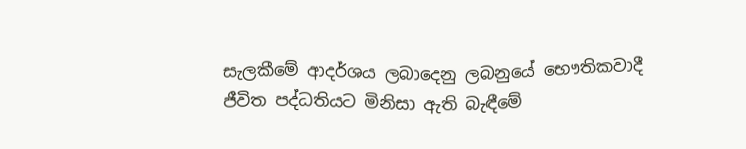සැලකීමේ ආදර්ශය ලබාදෙනු ලබනුයේ භෞතිකවාදී ජීවිත පද්ධතියට මිනිසා ඇති බැඳීමේ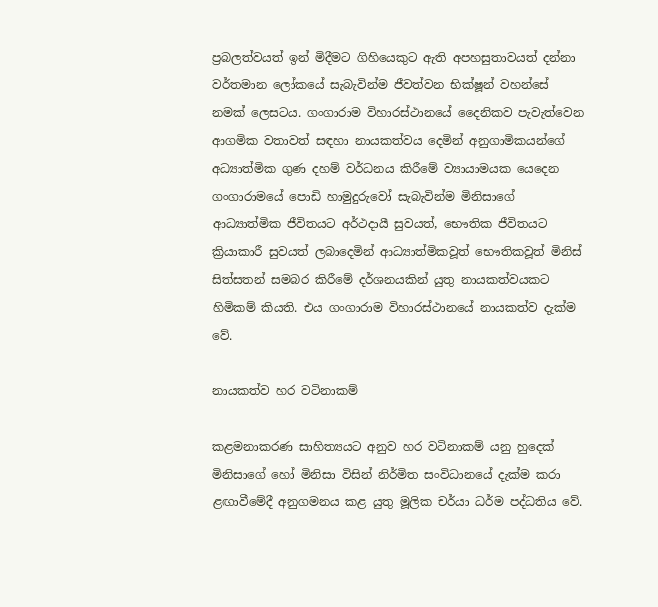ප්‍රබලත්වයත් ඉන් මිදීමට ගිහියෙකුට ඇති අපහසුතාවයත් දන්නා වර්තමාන ලෝකයේ සැබැවින්ම ජීවත්වන භික්ෂූන් වහන්සේ නමක් ලෙසටය. ගංගාරාම විහාරස්ථානයේ දෛනිකව පැවැත්වෙන ආගමික වතාවත් සඳහා නායකත්වය දෙමින් අනුගාමිකයන්ගේ අධ්‍යාත්මික ගුණ දහම් වර්ධනය කිරීමේ ව්‍යායාමයක යෙදෙන ගංගාරාමයේ පොඩි හාමුදුරුවෝ සැබැවින්ම මිනිසාගේ ආධ්‍යාත්මික ජීවිතයට අර්ථදායී සුවයත්, භෞතික ජීවිතයට ක්‍රියාකාරී සුවයත් ලබාදෙමින් ආධ්‍යාත්මිකවූත් භෞතිකවූත් මිනිස් සිත්සතන් සමබර කිරීමේ දර්ශනයකින් යුතු නායකත්වයකට හිමිකම් කියති. එය ගංගාරාම විහාරස්ථානයේ නායකත්ව දැක්ම වේ.

නායකත්ව හර වටිනාකම්

කළමනාකරණ සාහිත්‍යයට අනුව හර වටිනාකම් යනු හුදෙක් මිනිසාගේ හෝ මිනිසා විසින් නිර්මිත සංවිධානයේ දැක්ම කරා ළඟාවීමේදී අනුගමනය කළ යුතු මූලික චර්යා ධර්ම පද්ධතිය වේ.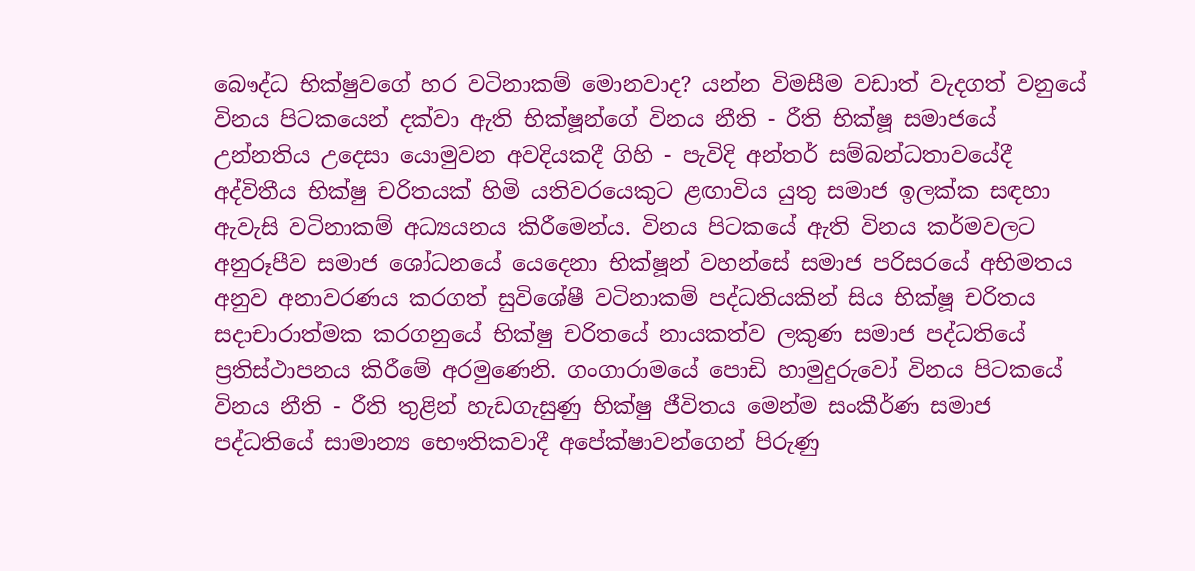බෞද්ධ භික්ෂුවගේ හර වටිනාකම් මොනවාද? යන්න විමසීම වඩාත් වැදගත් වනුයේ විනය පිටකයෙන් දක්වා ඇති භික්ෂූන්ගේ විනය නීති - රීති භික්ෂූ සමාජයේ උන්නතිය උදෙසා යොමුවන අවදියකදී ගිහි - පැවිදි අන්තර් සම්බන්ධතාවයේදී අද්විතීය භික්ෂු චරිතයක් හිමි යතිවරයෙකුට ළඟාවිය යුතු සමාජ ඉලක්ක සඳහා ඇවැසි වටිනාකම් අධ්‍යයනය කිරීමෙන්ය. විනය පිටකයේ ඇති විනය කර්මවලට අනුරූපීව සමාජ ශෝධනයේ යෙදෙනා භික්ෂූන් වහන්සේ සමාජ පරිසරයේ අභිමතය අනුව අනාවරණය කරගත් සුවිශේෂී වටිනාකම් පද්ධතියකින් සිය භික්ෂූ චරිතය සදාචාරාත්මක කරගනුයේ භික්ෂු චරිතයේ නායකත්ව ලකුණ සමාජ පද්ධතියේ ප්‍රතිස්ථාපනය කිරීමේ අරමුණෙනි. ගංගාරාමයේ පොඩි හාමුදුරුවෝ විනය පිටකයේ විනය නීති - රීති තුළින් හැඩගැසුණු භික්ෂු ජීවිතය මෙන්ම සංකීර්ණ සමාජ පද්ධතියේ සාමාන්‍ය භෞතිකවාදී අපේක්ෂාවන්ගෙන් පිරුණු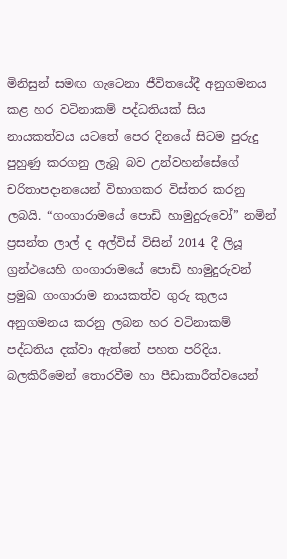මිනිසුන් සමඟ ගැටෙනා ජීවිතයේදී අනුගමනය කළ හර වටිනාකම් පද්ධතියක් සිය නායකත්වය යටතේ පෙර දිනයේ සිටම පුරුදු පුහුණු කරගනු ලැබූ බව උන්වහන්සේගේ චරිතාපදානයෙන් විභාගකර විස්තර කරනු ලබයි. “ගංගාරාමයේ පොඩි හාමුදුරුවෝ” නමින් ප්‍රසන්ත ලාල් ද අල්විස් විසින් 2014 දී ලියූ ග්‍රන්ථයෙහි ගංගාරාමයේ පොඩි හාමුදුරුවන් ප්‍රමුඛ ගංගාරාම නායකත්ව ගුරු කුලය අනුගමනය කරනු ලබන හර වටිනාකම් පද්ධතිය දක්වා ඇත්තේ පහත පරිදිය. බලකිරීමෙන් තොරවීම හා පීඩාකාරීත්වයෙන්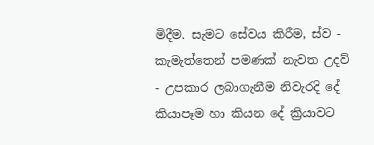මිදීම. සැමට සේවය කිරීම, ස්ව - කැමැත්තෙන් පමණක් නැවත උදව් - උපකාර ලබාගැනීම නිවැරදි දේ කියාපෑම හා කියන දේ ක්‍රියාවට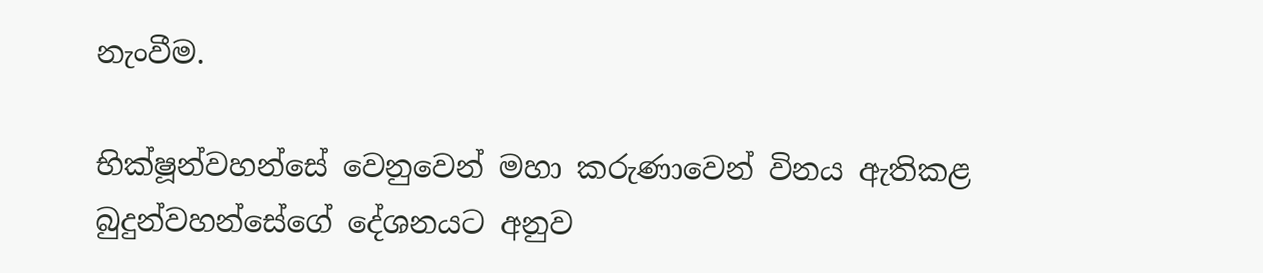නැංවීම.

භික්ෂූන්වහන්සේ වෙනුවෙන් මහා කරුණාවෙන් විනය ඇතිකළ බුදුන්වහන්සේගේ දේශනයට අනුව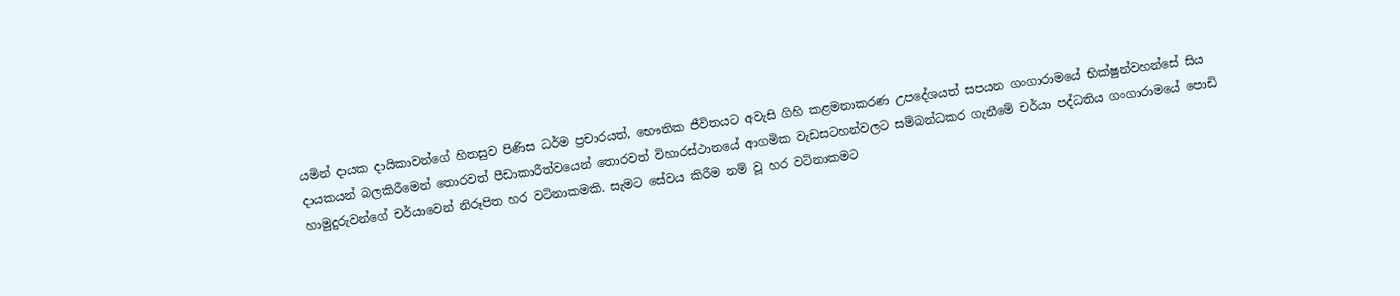යමින් දායක දායිකාවන්ගේ හිතසුව පිණිස ධර්ම ප්‍රචාරයත්, භෞතික ජීවිතයට අවැසි ගිහි කළමනාකරණ උපදේශයත් සපයන ගංගාරාමයේ භික්ෂුන්වහන්සේ සිය දායකයන් බලකිරීමෙන් තොරවත් පීඩාකාරීත්වයෙන් තොරවත් විහාරස්ථානයේ ආගමික වැඩසටහන්වලට සම්බන්ධකර ගැනීමේ චර්යා පද්ධතිය ගංගාරාමයේ පොඩි හාමුදුරුවන්ගේ චර්යාවෙන් නිරූපිත හර වටිනාකමකි. සැමට සේවය කිරීම නම් වූ හර වටිනාකමට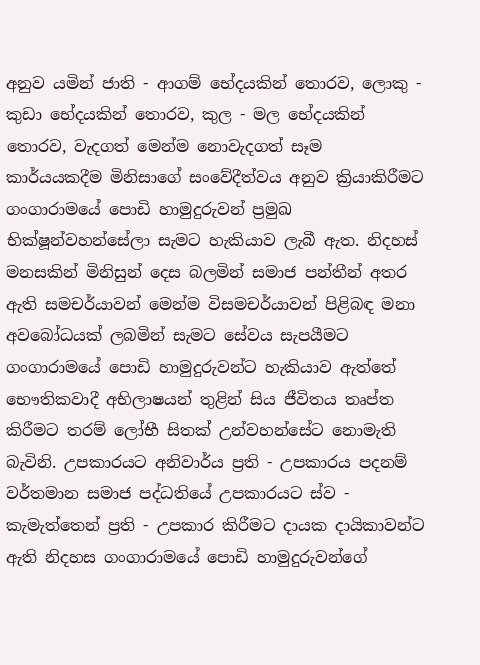අනුව යමින් ජාති - ආගම් භේදයකින් තොරව, ලොකු - කුඩා භේදයකින් තොරව, කුල - මල භේදයකින් තොරව, වැදගත් මෙන්ම නොවැදගත් සෑම කාර්යයකදීම මිනිසාගේ සංවේදීත්වය අනුව ක්‍රියාකිරීමට ගංගාරාමයේ පොඩි හාමුදුරුවන් ප්‍රමුඛ භික්ෂූන්වහන්සේලා සැමට හැකියාව ලැබී ඇත. නිදහස් මනසකින් මිනිසුන් දෙස බලමින් සමාජ පන්තීන් අතර ඇති සමචර්යාවන් මෙන්ම විසමචර්යාවන් පිළිබඳ මනා අවබෝධයක් ලබමින් සැමට සේවය සැපයීමට ගංගාරාමයේ පොඩි හාමුදුරුවන්ට හැකියාව ඇත්තේ භෞතිකවාදී අභිලාෂයන් තුළින් සිය ජීවිතය තෘප්ත කිරීමට තරම් ලෝභී සිතක් උන්වහන්සේට නොමැති බැවිනි. උපකාරයට අනිවාර්ය ප්‍රති - උපකාරය පදනම් වර්තමාන සමාජ පද්ධතියේ උපකාරයට ස්ව - කැමැත්තෙන් ප්‍රති - උපකාර කිරීමට දායක දායිකාවන්ට ඇති නිදහස ගංගාරාමයේ පොඩි හාමුදුරුවන්ගේ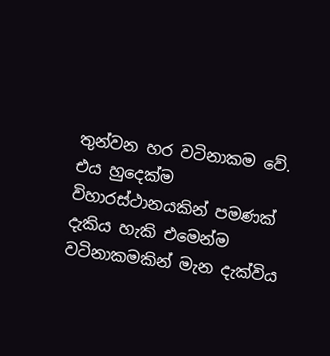තුන්වන හර වටිනාකම වේ. එය හුදෙක්ම විහාරස්ථානයකින් පමණක් දැකිය හැකි එමෙන්ම වටිනාකමකින් මැන දැක්විය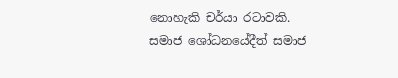නොහැකි චර්යා රටාවකි. සමාජ ශෝධනයේදීත් සමාජ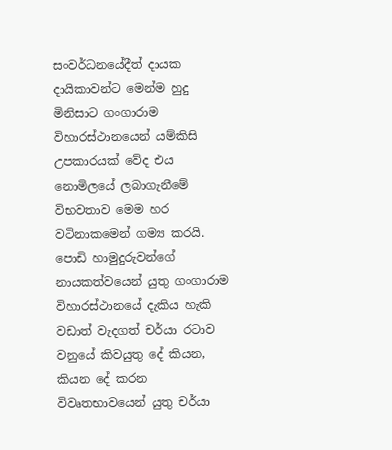සංවර්ධනයේදීත් දායක දායිකාවන්ට මෙන්ම හුදු මිනිසාට ගංගාරාම විහාරස්ථානයෙන් යම්කිසි උපකාරයක් වේද එය නොමිලයේ ලබාගැනීමේ විභවතාව මෙම හර වටිනාකමෙන් ගම්‍ය කරයි. පොඩි හාමුදුරුවන්ගේ නායකත්වයෙන් යුතු ගංගාරාම විහාරස්ථානයේ දැකිය හැකි වඩාත් වැදගත් චර්යා රටාව වනුයේ කිවයුතු දේ කියන, කියන දේ කරන විවෘතභාවයෙන් යුතු චර්යා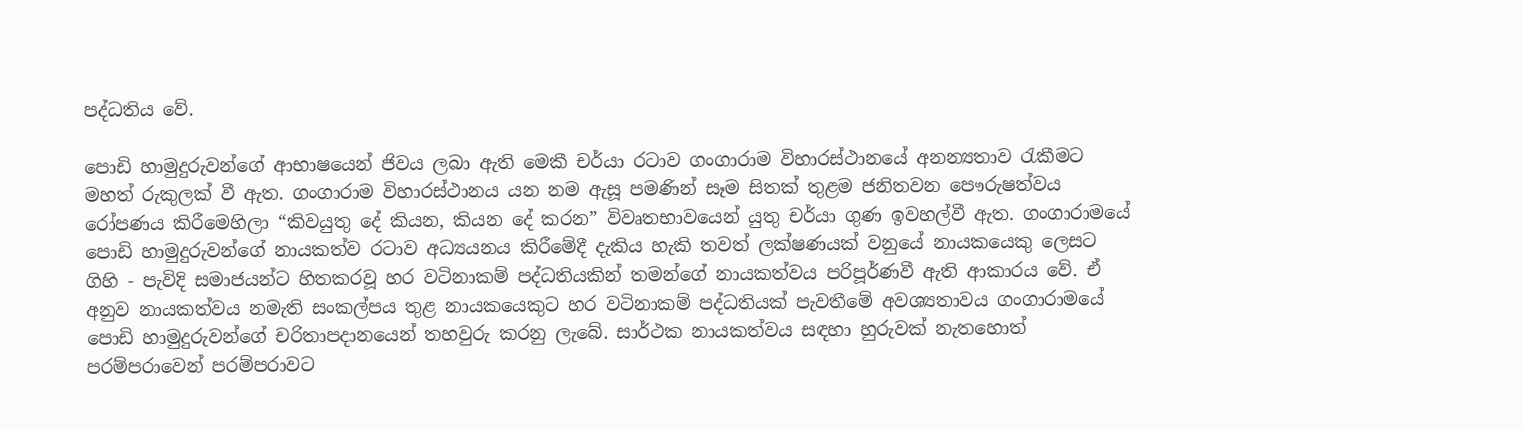පද්ධතිය වේ.

පොඩි හාමුදුරුවන්ගේ ආභාෂයෙන් ජිවය ලබා ඇති මෙකී චර්යා රටාව ගංගාරාම විහාරස්ථානයේ අනන්‍යතාව රැකීමට මහත් රුකුලක් වී ඇත. ගංගාරාම විහාරස්ථානය යන නම ඇසූ පමණින් සෑම සිතක් තුළම ජනිතවන පෞරුෂත්වය රෝපණය කිරීමෙහිලා “කිවයුතු දේ කියන, කියන දේ කරන” විවෘතභාවයෙන් යුතු චර්යා ගුණ ඉවහල්වී ඇත. ගංගාරාමයේ පොඩි හාමුදුරුවන්ගේ නායකත්ව රටාව අධ්‍යයනය කිරීමේදී දැකිය හැකි තවත් ලක්ෂණයක් වනුයේ නායකයෙකු ලෙසට ගිහි - පැවිදි සමාජයන්ට හිතකරවූ හර වටිනාකම් පද්ධතියකින් තමන්ගේ නායකත්වය පරිපූර්ණවී ඇති ආකාරය වේ. ඒ අනුව නායකත්වය නමැති සංකල්පය තුළ නායකයෙකුට හර වටිනාකම් පද්ධතියක් පැවතීමේ අවශ්‍යතාවය ගංගාරාමයේ පොඩි හාමුදුරුවන්ගේ චරිතාපදානයෙන් තහවුරු කරනු ලැබේ. සාර්ථක නායකත්වය සඳහා හුරුවක් නැතහොත් පරම්පරාවෙන් පරම්පරාවට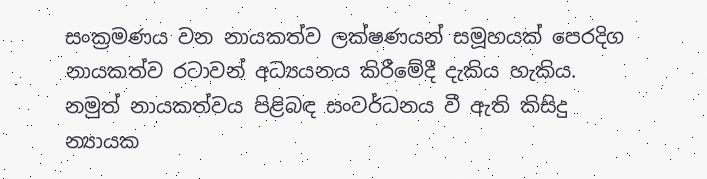සංක්‍රමණය වන නායකත්ව ලක්ෂණයන් සමූහයක් පෙරදිග නායකත්ව රටාවන් අධ්‍යයනය කිරීමේදී දැකිය හැකිය. නමුත් නායකත්වය පිළිබඳ සංවර්ධනය වී ඇති කිසිදු න්‍යායක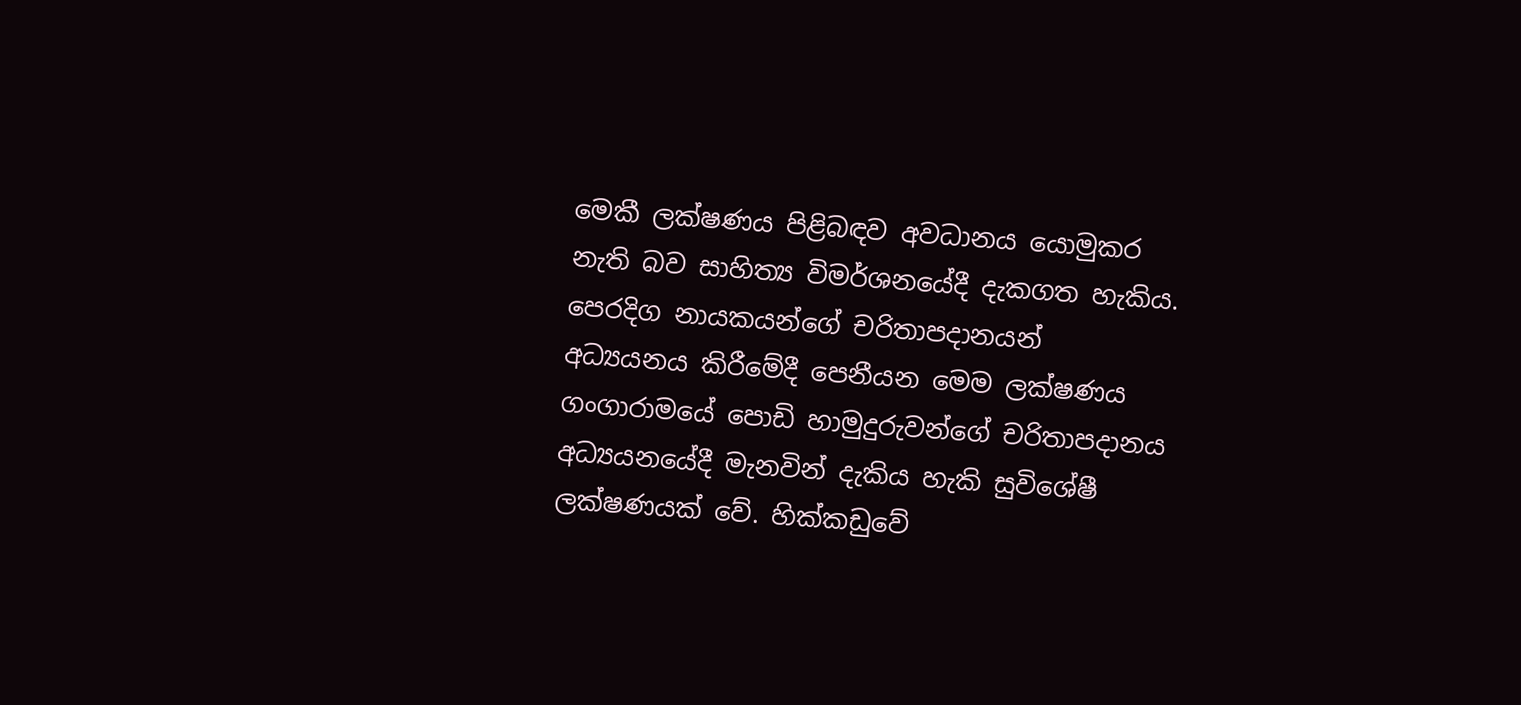මෙකී ලක්ෂණය පිළිබඳව අවධානය යොමුකර නැති බව සාහිත්‍ය විමර්ශනයේදී දැකගත හැකිය. පෙරදිග නායකයන්ගේ චරිතාපදානයන් අධ්‍යයනය කිරීමේදී පෙනීයන මෙම ලක්ෂණය ගංගාරාමයේ පොඩි හාමුදුරුවන්ගේ චරිතාපදානය අධ්‍යයනයේදී මැනවින් දැකිය හැකි සුවිශේෂී ලක්ෂණයක් වේ. හික්කඩුවේ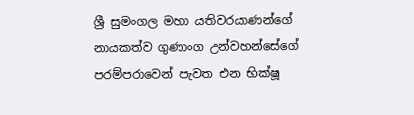ශ්‍රී සුමංගල මහා යතිවරයාණන්ගේ නායකත්ව ගුණාංග උන්වහන්සේගේ පරම්පරාවෙන් පැවත එන භික්ෂූ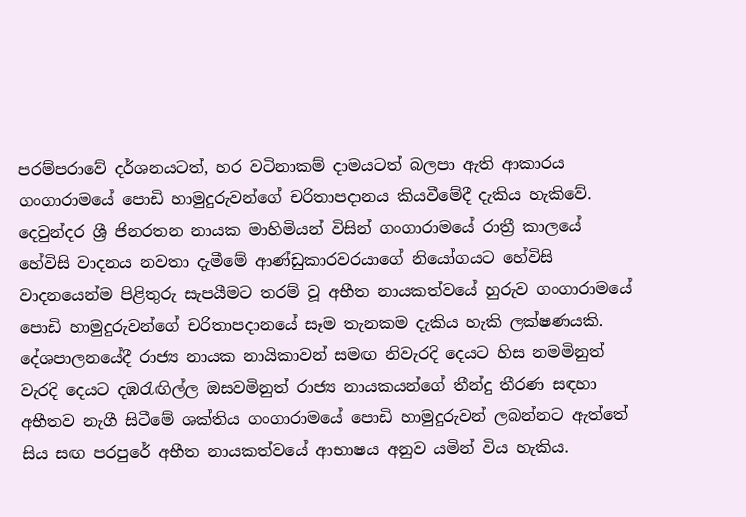පරම්පරාවේ දර්ශනයටත්, හර වටිනාකම් දාමයටත් බලපා ඇති ආකාරය ගංගාරාමයේ පොඩි හාමුදුරුවන්ගේ චරිතාපදානය කියවීමේදී දැකිය හැකිවේ. දෙවුන්දර ශ්‍රී ජිනරතන නායක මාහිමියන් විසින් ගංගාරාමයේ රාත්‍රී කාලයේ හේවිසි වාදනය නවතා දැමීමේ ආණ්ඩුකාරවරයාගේ නියෝගයට හේවිසි වාදනයෙන්ම පිළිතුරු සැපයීමට තරම් වූ අභීත නායකත්වයේ හුරුව ගංගාරාමයේ පොඩි හාමුදුරුවන්ගේ චරිතාපදානයේ සෑම තැනකම දැකිය හැකි ලක්ෂණයකි. දේශපාලනයේදී රාජ්‍ය නායක නායිකාවන් සමඟ නිවැරදි දෙයට හිස නමමිනුත් වැරදි දෙයට දඹරැඟිල්ල ඔසවමිනුත් රාජ්‍ය නායකයන්ගේ තීන්දු තීරණ සඳහා අභීතව නැගී සිටීමේ ශක්තිය ගංගාරාමයේ පොඩි හාමුදුරුවන් ලබන්නට ඇත්තේ සිය සඟ පරපුරේ අභීත නායකත්වයේ ආභාෂය අනුව යමින් විය හැකිය.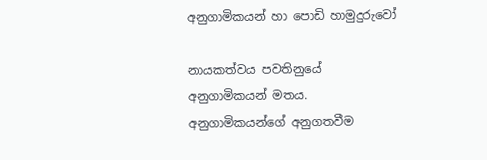අනුගාමිකයන් හා පොඩි හාමුදුරුවෝ

නායකත්වය පවතිනුයේ අනුගාමිකයන් මතය. අනුගාමිකයන්ගේ අනුගතවීම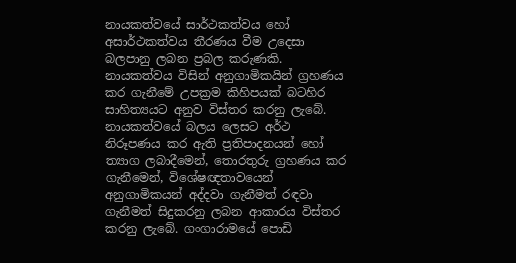නායකත්වයේ සාර්ථකත්වය හෝ අසාර්ථකත්වය තීරණය වීම උදෙසා බලපානු ලබන ප්‍රබල කරුණකි. නායකත්වය විසින් අනුගාමිකයින් ග්‍රහණය කර ගැනීමේ උපක්‍රම කිහිපයක් බටහිර සාහිත්‍යයට අනුව විස්තර කරනු ලැබේ. නායකත්වයේ බලය ලෙසට අර්ථ නිරූපණය කර ඇති ප්‍රතිපාදනයන් හෝ ත්‍යාග ලබාදීමෙන්, තොරතුරු ග්‍රහණය කර ගැනීමෙන්, විශේෂඥතාවයෙන් අනුගාමිකයන් අද්දවා ගැනීමත් රඳවා ගැනීමත් සිදුකරනු ලබන ආකාරය විස්තර කරනු ලැබේ. ගංගාරාමයේ පොඩි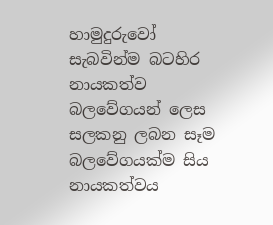හාමුදුරුවෝ සැබවින්ම බටහිර නායකත්ව බලවේගයන් ලෙස සලකනු ලබන සෑම බලවේගයක්ම සිය නායකත්වය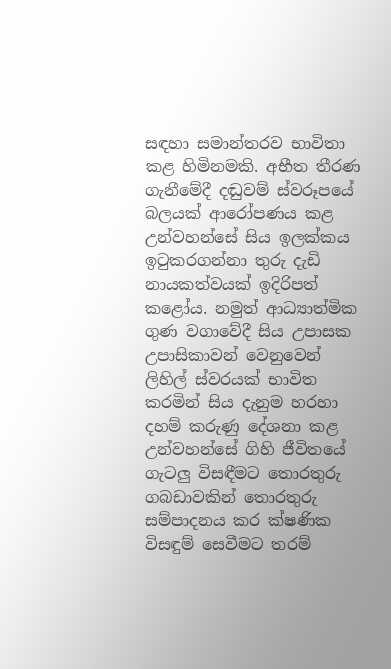සඳහා සමාන්තරව භාවිතා කළ හිමිනමකි. අභීත තීරණ ගැනීමේදී දඬුවම් ස්වරූපයේ බලයක් ආරෝපණය කළ උන්වහන්සේ සිය ඉලක්කය ඉටුකරගන්නා තුරු දැඩි නායකත්වයක් ඉදිරිපත් කළෝය. නමුත් ආධ්‍යාත්මික ගුණ වගාවේදී සිය උපාසක උපාසිකාවන් වෙනුවෙන් ලිහිල් ස්වරයක් භාවිත කරමින් සිය දැනුම හරහා දහම් කරුණු දේශනා කළ උන්වහන්සේ ගිහි ජීවිතයේ ගැටලු විසඳීමට තොරතුරු ගබඩාවකින් තොරතුරු සම්පාදනය කර ක්ෂණික විසඳුම් සෙවීමට තරම්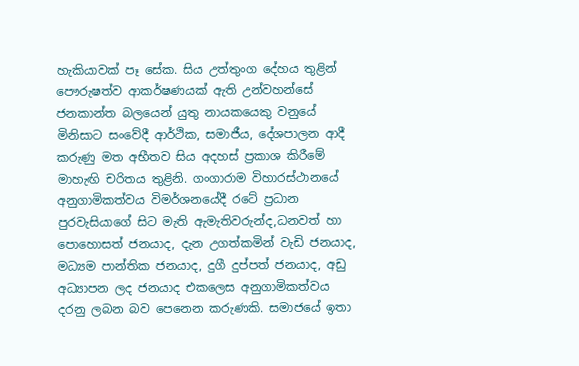හැකියාවක් පෑ සේක. සිය උත්තුංග දේහය තුළින් පෞරුෂත්ව ආකර්ෂණයක් ඇති උන්වහන්සේ ජනකාන්ත බලයෙන් යුතු නායකයෙකු වනුයේ මිනිසාට සංවේදී ආර්ථික, සමාජීය, දේශපාලන ආදී කරුණු මත අභීතව සිය අදහස් ප්‍රකාශ කිරීමේ මාහැඟි චරිතය තුළිනි. ගංගාරාම විහාරස්ථානයේ අනුගාමිකත්වය විමර්ශනයේදී රටේ ප්‍රධාන පුරවැසියාගේ සිට මැති ඇමැතිවරුන්ද,ධනවත් හා පොහොසත් ජනයාද, දැන උගත්කමින් වැඩි ජනයාද, මධ්‍යම පාන්තික ජනයාද, දුගී දුප්පත් ජනයාද, අඩු අධ්‍යාපන ලද ජනයාද එකලෙස අනුගාමිකත්වය දරනු ලබන බව පෙනෙන කරුණකි. සමාජයේ ඉතා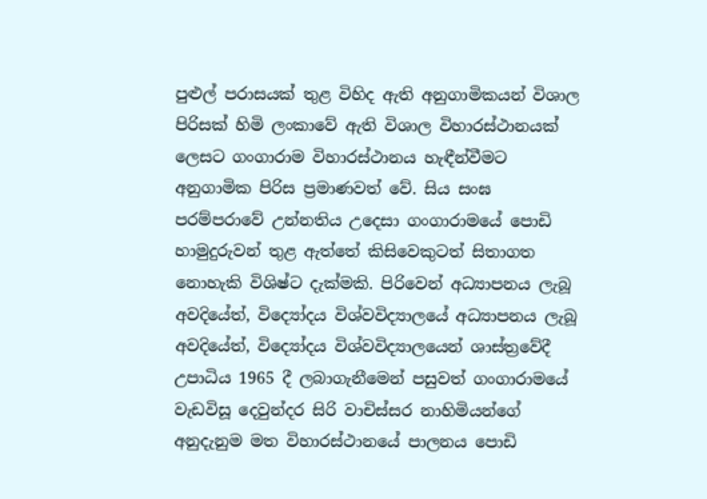පුළුල් පරාසයක් තුළ විහිද ඇති අනුගාමිකයන් විශාල පිරිසක් හිමි ලංකාවේ ඇති විශාල විහාරස්ථානයක් ලෙසට ගංගාරාම විහාරස්ථානය හැඳීන්වීමට අනුගාමික පිරිස ප්‍රමාණවත් වේ. සිය සංඝ පරම්පරාවේ උන්නතිය උදෙසා ගංගාරාමයේ පොඩි හාමුදුරුවන් තුළ ඇත්තේ කිසිවෙකුටත් සිතාගත නොහැකි විශිෂ්ට දැක්මකි. පිරිවෙන් අධ්‍යාපනය ලැබූ අවදියේත්, විද්‍යෝදය විශ්වවිද්‍යාලයේ අධ්‍යාපනය ලැබූ අවදියේත්, විද්‍යෝදය විශ්වවිද්‍යාලයෙන් ශාස්ත්‍රවේදී උපාධිය 1965 දී ලබාගැනීමෙන් පසුවත් ගංගාරාමයේ වැඩවිසූ දෙවුන්දර සිරි වාචිස්සර නාහිමියන්ගේ අනුදැනුම මත විහාරස්ථානයේ පාලනය පොඩි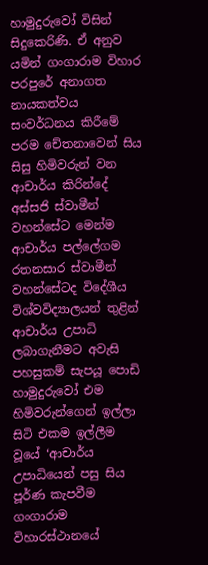හාමුදුරුවෝ විසින් සිදුකෙරිණි. ඒ අනුව යමින් ගංගාරාම විහාර පරපුරේ අනාගත නායකත්වය සංවර්ධනය කිරීමේ පරම චේතනාවෙන් සිය සිසු හිමිවරුන් වන ආචාර්ය කිරින්දේ අස්සජි ස්වාමීන් වහන්සේට මෙන්ම ආචාර්ය පල්ලේගම රතනසාර ස්වාමීන් වහන්සේටද විදේශීය විශ්වවිද්‍යාලයන් තුළින් ආචාර්ය උපාධි ලබාගැනීමට අවැසි පහසුකම් සැපයූ පොඩි හාමුදුරුවෝ එම හිමිවරුන්ගෙන් ඉල්ලා සිටි එකම ඉල්ලීම වූයේ ‘ආචාර්ය උපාධියෙන් පසු සිය පූර්ණ කැපවීම ගංගාරාම විහාරස්ථානයේ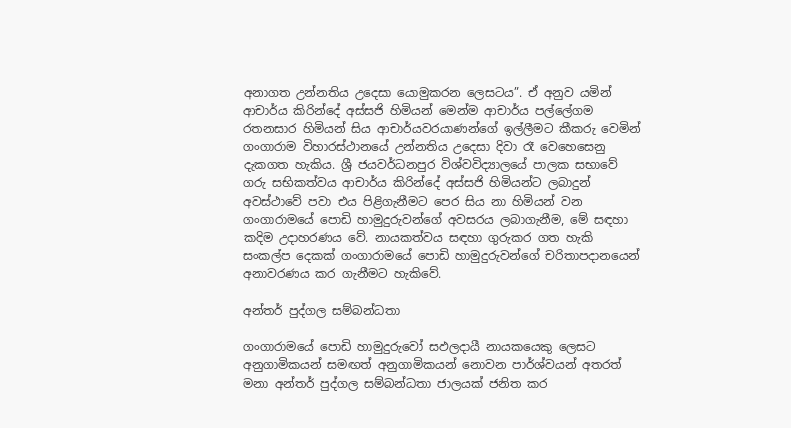අනාගත උන්නතිය උදෙසා යොමුකරන ලෙසටය”. ඒ අනුව යමින් ආචාර්ය කිරින්දේ අස්සජි හිමියන් මෙන්ම ආචාර්ය පල්ලේගම රතනසාර හිමියන් සිය ආචාර්යවරයාණන්ගේ ඉල්ලීමට කීකරු වෙමින් ගංගාරාම විහාරස්ථානයේ උන්නතිය උදෙසා දිවා රෑ වෙහෙසෙනු දැකගත හැකිය. ශ්‍රී ජයවර්ධනපුර විශ්වවිද්‍යාලයේ පාලක සභාවේ ගරු සභිකත්වය ආචාර්ය කිරින්දේ අස්සජි හිමියන්ට ලබාදුන් අවස්ථාවේ පවා එය පිළිගැනීමට පෙර සිය නා හිමියන් වන ගංගාරාමයේ පොඩි හාමුදුරුවන්ගේ අවසරය ලබාගැනීම, මේ සඳහා කදිම උදාහරණය වේ. නායකත්වය සඳහා ගුරුකර ගත හැකි සංකල්ප දෙකක් ගංගාරාමයේ පොඩි හාමුදුරුවන්ගේ චරිතාපදානයෙන් අනාවරණය කර ගැනීමට හැකිවේ.

අන්තර් පුද්ගල සම්බන්ධතා

ගංගාරාමයේ පොඩි හාමුදුරුවෝ සඵලදායී නායකයෙකු ලෙසට අනුගාමිකයන් සමඟත් අනුගාමිකයන් නොවන පාර්ශ්වයන් අතරත් මනා අන්තර් පුද්ගල සම්බන්ධතා ජාලයක් ජනිත කර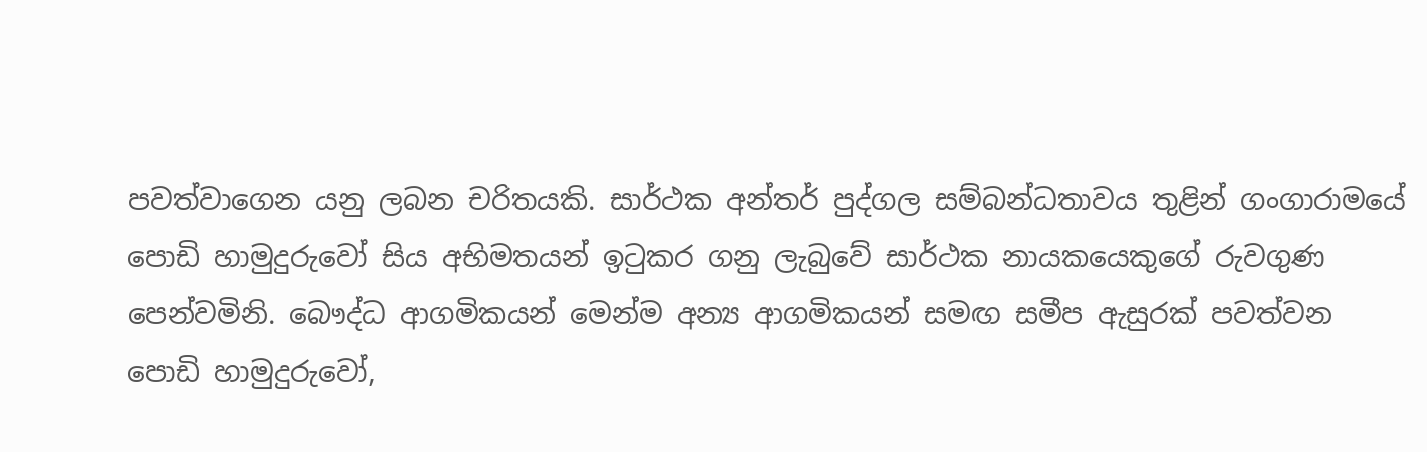පවත්වාගෙන යනු ලබන චරිතයකි. සාර්ථක අන්තර් පුද්ගල සම්බන්ධතාවය තුළින් ගංගාරාමයේ පොඩි හාමුදුරුවෝ සිය අභිමතයන් ඉටුකර ගනු ලැබුවේ සාර්ථක නායකයෙකුගේ රුවගුණ පෙන්වමිනි. බෞද්ධ ආගමිකයන් මෙන්ම අන්‍ය ආගමිකයන් සමඟ සමීප ඇසුරක් පවත්වන පොඩි හාමුදුරුවෝ,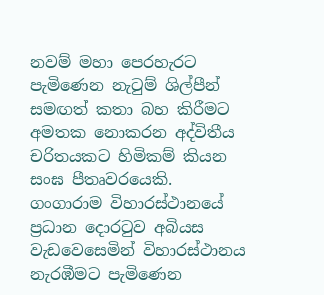නවම් මහා පෙරහැරට පැමිණෙන නැටුම් ශිල්පීන් සමඟත් කතා බහ කිරීමට අමතක නොකරන අද්විතීය චරිතයකට හිමිකම් කියන සංඝ පීතෘවරයෙකි. ගංගාරාම විහාරස්ථානයේ ප්‍රධාන දොරටුව අබියස වැඩවෙසෙමින් විහාරස්ථානය නැරඹීමට පැමිණෙන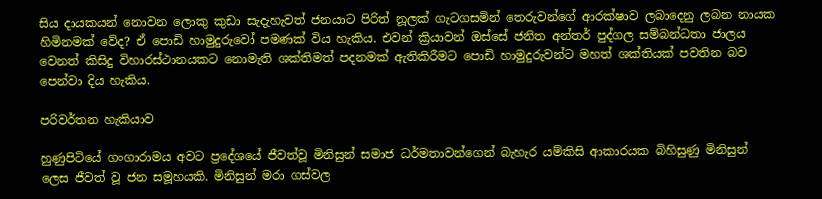සිය දායකයන් නොවන ලොකු කුඩා සැදැහැවත් ජනයාට පිරිත් නූලක් ගැටගසමින් තෙරුවන්ගේ ආරක්ෂාව ලබාදෙනු ලබන නායක හිමිනමක් වේද? ඒ පොඩි හාමුදුරුවෝ පමණක් විය හැකිය. එවන් ක්‍රියාවන් ඔස්සේ ජනිත අන්තර් පුද්ගල සම්බන්ධතා ජාලය වෙනත් කිසිදු විහාරස්ථානයකට නොමැති ශක්තිමත් පදනමක් ඇතිකිරීමට පොඩි හාමුදුරුවන්ට මහත් ශක්තියක් පවතින බව පෙන්වා දිය හැකිය.

පරිවර්තන හැකියාව

හුණුපිටියේ ගංගාරාමය අවට ප්‍රදේශයේ ජීවත්වූ මිනිසුන් සමාජ ධර්මතාවන්ගෙන් බැහැර යම්කිසි ආකාරයක බිහිසුණු මිනිසුන් ලෙස ජීවත් වූ ජන සමූහයකි. මිනිසුන් මරා ගස්වල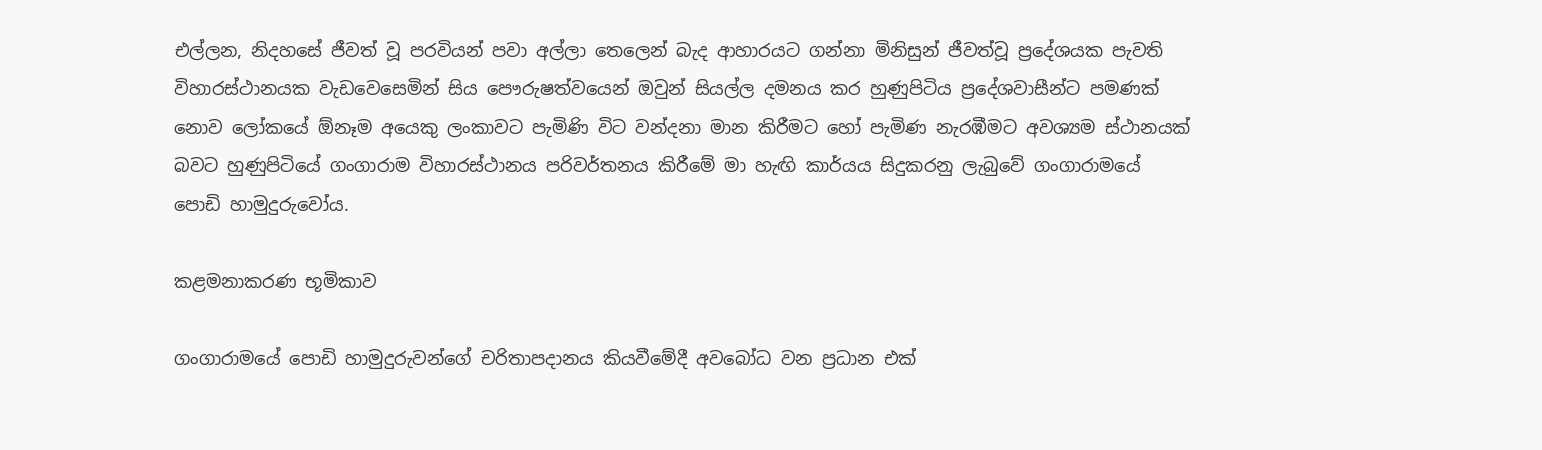එල්ලන, නිදහසේ ජීවත් වූ පරවියන් පවා අල්ලා තෙලෙන් බැද ආහාරයට ගන්නා මිනිසුන් ජීවත්වූ ප්‍රදේශයක පැවති විහාරස්ථානයක වැඩවෙසෙමින් සිය පෞරුෂත්වයෙන් ඔවුන් සියල්ල දමනය කර හුණුපිටිය ප්‍රදේශවාසීන්ට පමණක් නොව ලෝකයේ ඕනෑම අයෙකු ලංකාවට පැමිණි විට වන්දනා මාන කිරීමට හෝ පැමිණ නැරඹීමට අවශ්‍යම ස්ථානයක් බවට හුණුපිටියේ ගංගාරාම විහාරස්ථානය පරිවර්තනය කිරීමේ මා හැඟි කාර්යය සිදුකරනු ලැබුවේ ගංගාරාමයේ පොඩි හාමුදුරුවෝය.

කළමනාකරණ භූමිකාව

ගංගාරාමයේ පොඩි හාමුදුරුවන්ගේ චරිතාපදානය කියවීමේදී අවබෝධ වන ප්‍රධාන එක්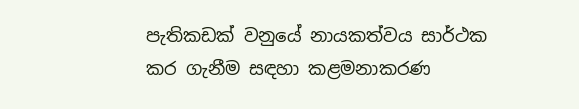පැතිකඩක් වනුයේ නායකත්වය සාර්ථක කර ගැනීම සඳහා කළමනාකරණ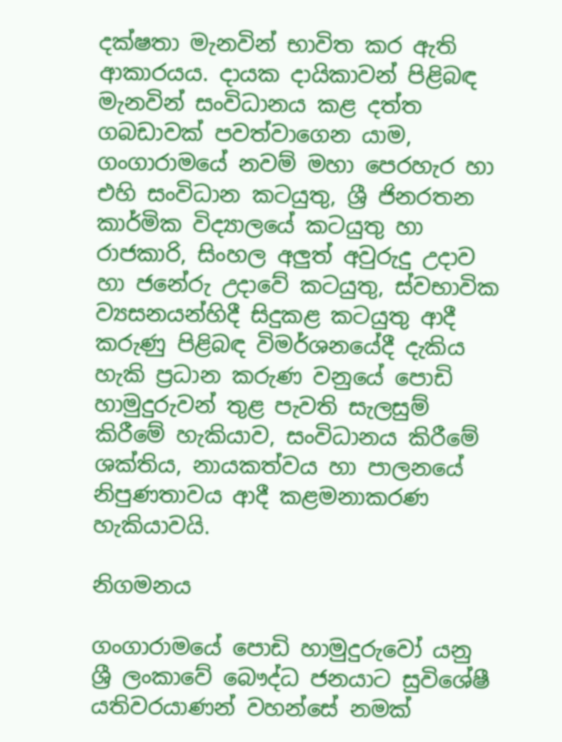දක්ෂතා මැනවින් භාවිත කර ඇති ආකාරයය. දායක දායිකාවන් පිළිබඳ මැනවින් සංවිධානය කළ දත්ත ගබඩාවක් පවත්වාගෙන යාම, ගංගාරාමයේ නවම් මහා පෙරහැර හා එහි සංවිධාන කටයුතු, ශ්‍රී ජිනරතන කාර්මික විද්‍යාලයේ කටයුතු හා රාජකාරි, සිංහල අලුත් අවුරුදු උදාව හා ජනේරු උදාවේ කටයුතු, ස්වභාවික ව්‍යසනයන්හිදී සිදුකළ කටයුතු ආදී කරුණු පිළිබඳ විමර්ශනයේදී දැකිය හැකි ප්‍රධාන කරුණ වනුයේ පොඩි හාමුදුරුවන් තුළ පැවති සැලසුම් කිරීමේ හැකියාව, සංවිධානය කිරීමේ ශක්තිය, නායකත්වය හා පාලනයේ නිපුණතාවය ආදී කළමනාකරණ හැකියාවයි.

නිගමනය

ගංගාරාමයේ පොඩි හාමුදුරුවෝ යනු ශ්‍රී ලංකාවේ බෞද්ධ ජනයාට සුවිශේෂී යතිවරයාණන් වහන්සේ නමක්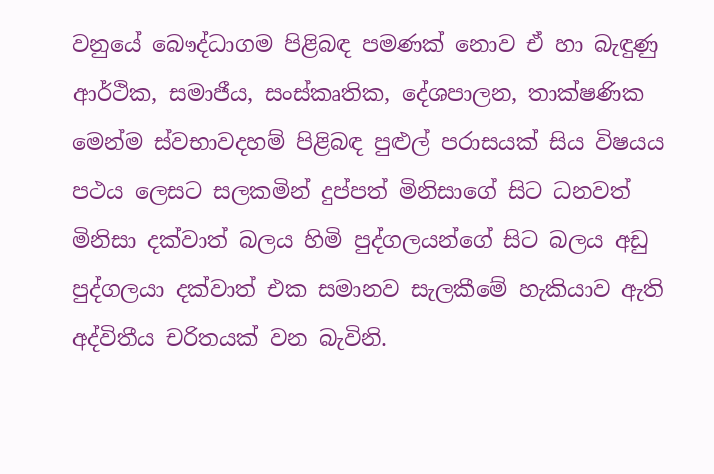වනුයේ බෞද්ධාගම පිළිබඳ පමණක් නොව ඒ හා බැඳුණු ආර්ථික, සමාජීය, සංස්කෘතික, දේශපාලන, තාක්ෂණික මෙන්ම ස්වභාවදහම් පිළිබඳ පුළුල් පරාසයක් සිය විෂයය පථය ලෙසට සලකමින් දුප්පත් මිනිසාගේ සිට ධනවත් මිනිසා දක්වාත් බලය හිමි පුද්ගලයන්ගේ සිට බලය අඩු පුද්ගලයා දක්වාත් එක සමානව සැලකීමේ හැකියාව ඇති අද්විතීය චරිතයක් වන බැවිනි.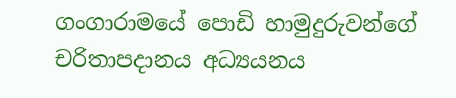ගංගාරාමයේ පොඩි හාමුදුරුවන්ගේ චරිතාපදානය අධ්‍යයනය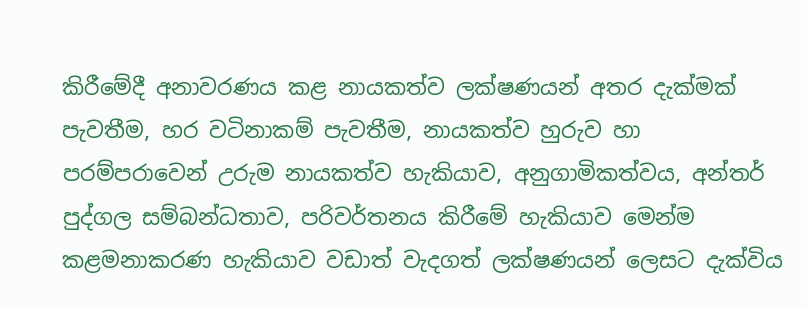කිරීමේදී අනාවරණය කළ නායකත්ව ලක්ෂණයන් අතර දැක්මක් පැවතීම, හර වටිනාකම් පැවතීම, නායකත්ව හුරුව හා පරම්පරාවෙන් උරුම නායකත්ව හැකියාව, අනුගාමිකත්වය, අන්තර් පුද්ගල සම්බන්ධතාව, පරිවර්තනය කිරීමේ හැකියාව මෙන්ම කළමනාකරණ හැකියාව වඩාත් වැදගත් ලක්ෂණයන් ලෙසට දැක්විය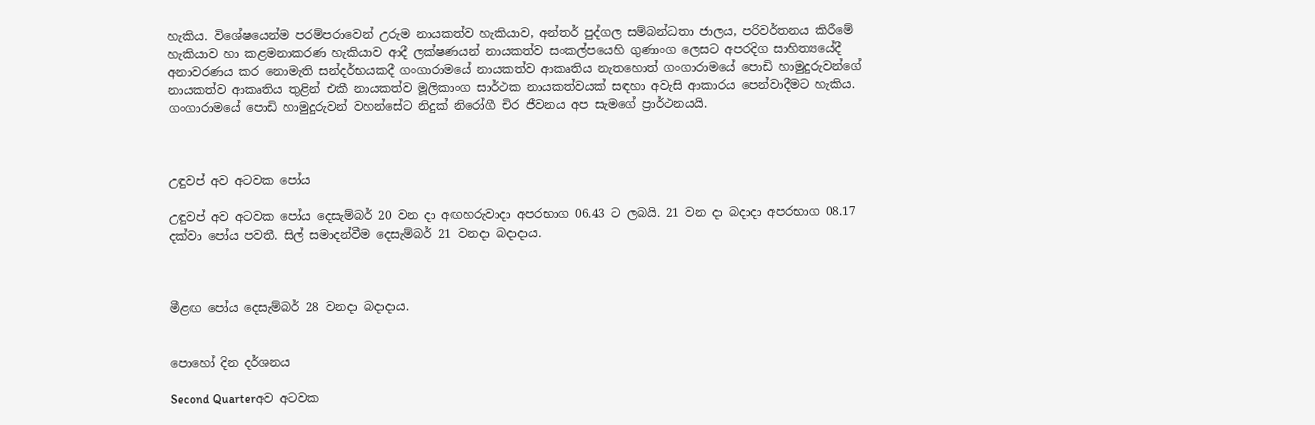හැකිය. විශේෂයෙන්ම පරම්පරාවෙන් උරුම නායකත්ව හැකියාව, අන්තර් පුද්ගල සම්බන්ධතා ජාලය, පරිවර්තනය කිරීමේ හැකියාව හා කළමනාකරණ හැකියාව ආදී ලක්ෂණයන් නායකත්ව සංකල්පයෙහි ගුණාංග ලෙසට අපරදිග සාහිත්‍යයේදී අනාවරණය කර නොමැති සන්දර්භයකදී ගංගාරාමයේ නායකත්ව ආකෘතිය නැතහොත් ගංගාරාමයේ පොඩි හාමුදුරුවන්ගේ නායකත්ව ආකෘතිය තුළින් එකී නායකත්ව මූලිකාංග සාර්ථක නායකත්වයක් සඳහා අවැසි ආකාරය පෙන්වාදීමට හැකිය. ගංගාරාමයේ පොඩි හාමුදුරුවන් වහන්සේට නිදුක් නිරෝගී චිර ජීවනය අප සැමගේ ප්‍රාර්ථනයයි.



උඳුවප් අව අටවක පෝය

උඳුවප් අව අටවක පෝය දෙසැම්බර් 20 වන දා අඟහරුවාදා අපරභාග 06.43 ට ලබයි. 21 වන දා බදාදා අපරභාග 08.17 දක්වා පෝය පවතී. සිල් සමාදන්වීම දෙසැම්බර් 21 වනදා බදාදාය.



මීළඟ පෝය දෙසැම්බර් 28 වනදා බදාදාය.


පොහෝ දින දර්ශනය

Second Quarterඅව අටවක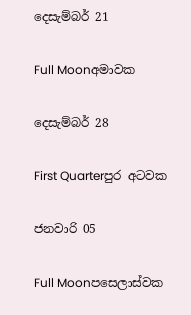දෙසැම්බර් 21

Full Moonඅමාවක

දෙසැම්බර් 28

First Quarterපුර අටවක

ජනවාරි 05

Full Moonපසෙලාස්වක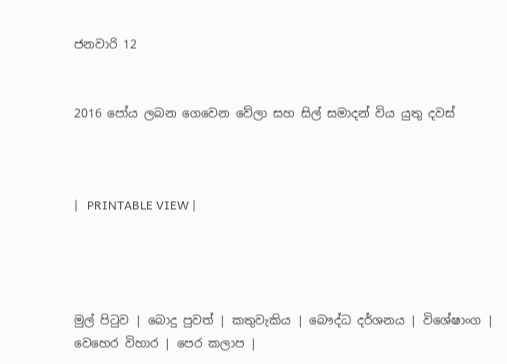ජනවාරි 12


2016 පෝය ලබන ගෙවෙන වේලා සහ සිල් සමාදන් විය යුතු දවස්



|   PRINTABLE VIEW |




මුල් පිටුව | බොදු පුවත් | කතුවැකිය | බෞද්ධ දර්ශනය | විශේෂාංග | වෙහෙර විහාර | පෙර කලාප |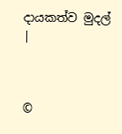දායකත්ව මුදල් |



©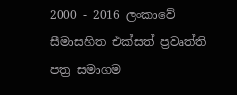2000 - 2016 ලංකාවේ සීමාසහිත එක්සත් ප්‍රවෘත්ති පත්‍ර සමාගම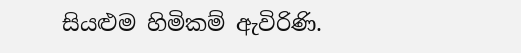සියළුම හිමිකම් ඇවිරිණි.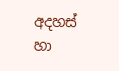අදහස් හා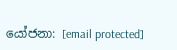යෝජනා: [email protected]